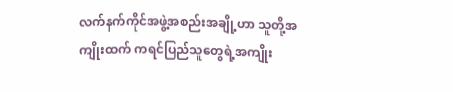လက်နက်ကိုင်အဖွဲ့အစည်းအချို့ဟာ သူတို့အကျိုးထက် ကရင်ပြည်သူတွေရဲ့အကျိုး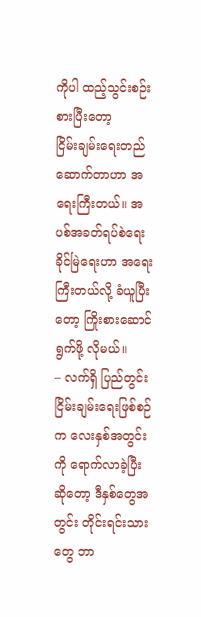ကိုပါ ထည့်သွင်းစဉ်းစားပြီးတော့
ငြိမ်းချမ်းရေးတည်ဆောက်တာဟာ အရေးကြီးတယ်။ အပစ်အခတ်ရပ်စဲရေး ခိုင်မြဲရေးဟာ အရေးကြီးတယ်လို့ ခံယူပြီးတော့ ကြိုးစားဆောင်ရွက်ဖို့ လိုမယ်။
– လက်ရှိ ပြည်တွင်းငြိမ်းချမ်းရေးဖြစ်စဉ်က လေးနှစ်အတွင်းကို ရောက်လာခဲ့ပြီးဆိုတော့ ဒီနှစ်တွေအတွင်း တိုင်းရင်းသားတွေ ဘာ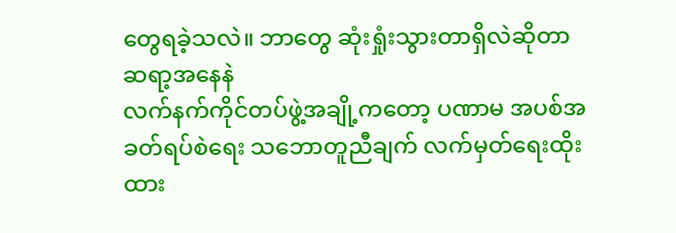တွေရခဲ့သလဲ။ ဘာတွေ ဆုံးရှုံးသွားတာရှိလဲဆိုတာ ဆရာ့အနေနဲ
လက်နက်ကိုင်တပ်ဖွဲ့အချို့ကတော့ ပဏာမ အပစ်အခတ်ရပ်စဲရေး သဘောတူညီချက် လက်မှတ်ရေးထိုးထား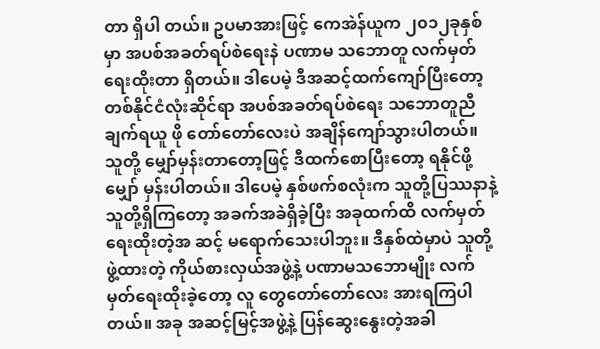တာ ရှိပါ တယ်။ ဥပမာအားဖြင့် ကေအဲန်ယူက ၂၀၁၂ခုနှစ်မှာ အပစ်အခတ်ရပ်စဲရေးနဲ ပဏာမ သဘောတူ လက်မှတ် ရေးထိုးတာ ရှိတယ်။ ဒါပေမဲ့ ဒီအဆင့်ထက်ကျော်ပြီးတော့ တစ်နိုင်ငံလုံးဆိုင်ရာ အပစ်အခတ်ရပ်စဲရေး သဘောတူညီချက်ရယူ ဖို တော်တော်လေးပဲ အချိန်ကျော်သွားပါတယ်။ သူတို့ မျှော်မှန်းတာတော့ဖြင့် ဒီထက်စောပြီးတော့ ရနိုင်ဖို့ မျှော် မှန်းပါတယ်။ ဒါပေမဲ့ နှစ်ဖက်စလုံးက သူတို့ပြဿနာနဲ့ သူတို့ရှိကြတော့ အခက်အခဲရှိခဲ့ပြီး အခုထက်ထိ လက်မှတ်ရေးထိုးတဲ့အ ဆင့် မရောက်သေးပါဘူး။ ဒီနှစ်ထဲမှာပဲ သူတို့ဖွဲ့ထားတဲ့ ကိုယ်စားလှယ်အဖွဲ့နဲ့ ပဏာမသဘောမျိုး လက်မှတ်ရေးထိုးခဲ့တော့ လူ တွေတော်တော်လေး အားရကြပါတယ်။ အခု အဆင့်မြင့်အဖွဲ့နဲ့ ပြန်ဆွေးနွေးတဲ့အခါ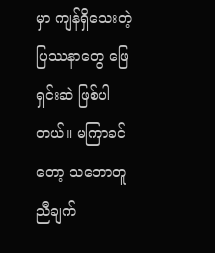မှာ ကျန်ရှိသေးတဲ့ ပြဿနာတွေ ဖြေရှင်းဆဲ ဖြစ်ပါတယ်။ မကြာခင်တော့ သဘောတူညီချက်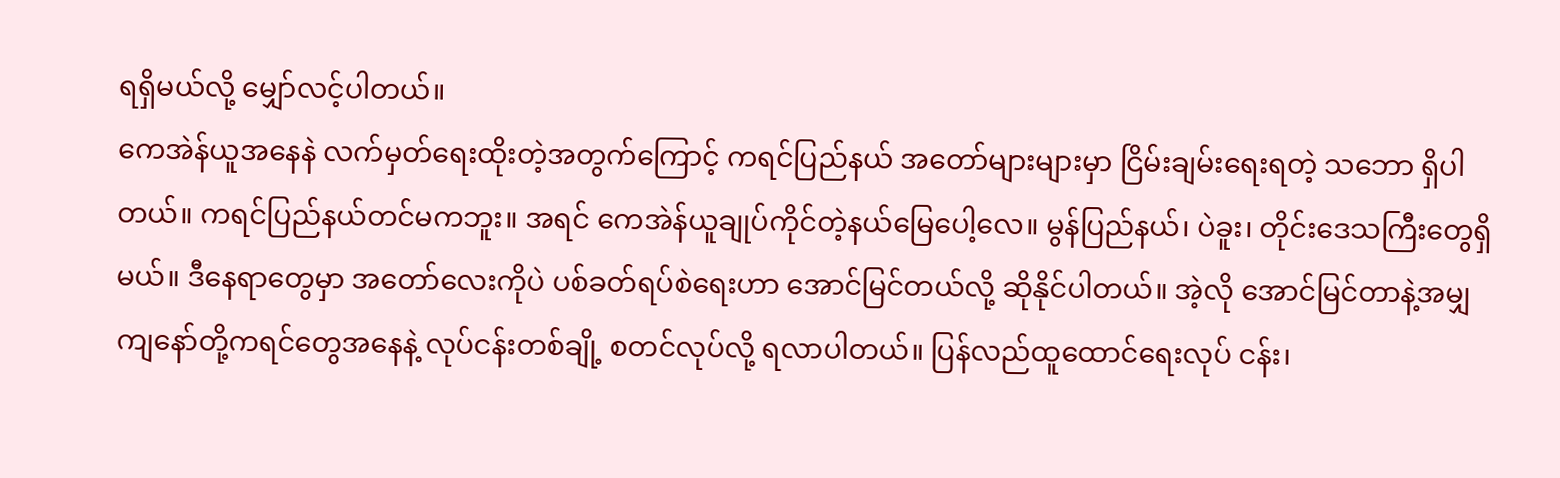ရရှိမယ်လို့ မျှော်လင့်ပါတယ်။
ကေအဲန်ယူအနေနဲ လက်မှတ်ရေးထိုးတဲ့အတွက်ကြောင့် ကရင်ပြည်နယ် အတော်များများမှာ ငြိမ်းချမ်းရေးရတဲ့ သဘော ရှိပါတယ်။ ကရင်ပြည်နယ်တင်မကဘူး။ အရင် ကေအဲန်ယူချုပ်ကိုင်တဲ့နယ်မြေပေါ့လေ။ မွန်ပြည်နယ်၊ ပဲခူး၊ တိုင်းဒေသကြီးတွေရှိမယ်။ ဒီနေရာတွေမှာ အတော်လေးကိုပဲ ပစ်ခတ်ရပ်စဲရေးဟာ အောင်မြင်တယ်လို့ ဆိုနိုင်ပါတယ်။ အဲ့လို အောင်မြင်တာနဲ့အမျှ ကျနော်တို့ကရင်တွေအနေနဲ့ လုပ်ငန်းတစ်ချို့ စတင်လုပ်လို့ ရလာပါတယ်။ ပြန်လည်ထူထောင်ရေးလုပ် ငန်း၊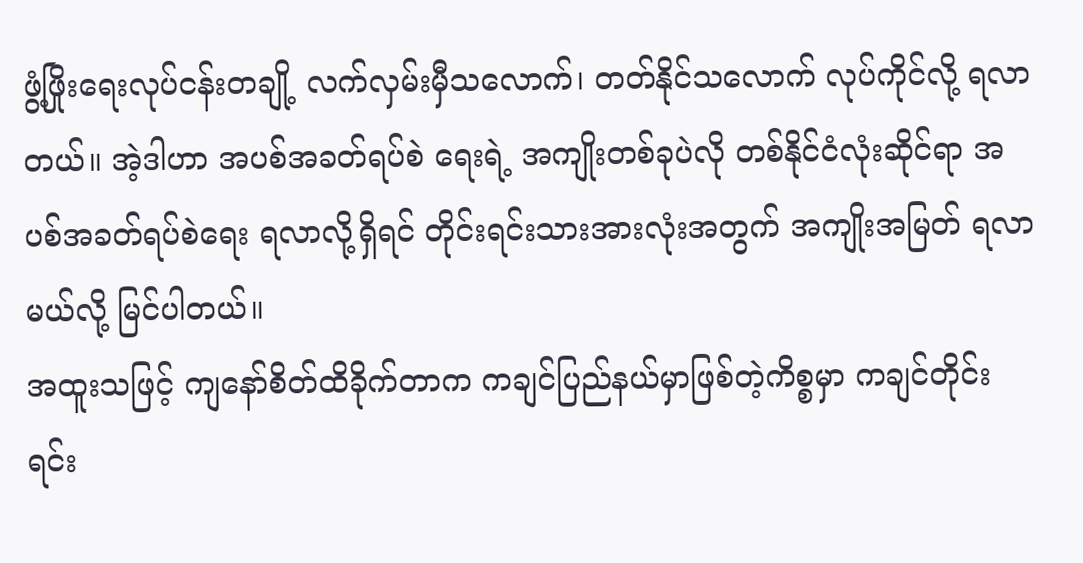ဖွံ့ဖြိုးရေးလုပ်ငန်းတချို့ လက်လှမ်းမှီသလောက်၊ တတ်နိုင်သလောက် လုပ်ကိုင်လို့ ရလာတယ်။ အဲ့ဒါဟာ အပစ်အခတ်ရပ်စဲ ရေးရဲ့ အကျိုးတစ်ခုပဲလို တစ်နိုင်ငံလုံးဆိုင်ရာ အပစ်အခတ်ရပ်စဲရေး ရလာလို့ရှိရင် တိုင်းရင်းသားအားလုံးအတွက် အကျိုးအမြတ် ရလာမယ်လို့ မြင်ပါတယ်။
အထူးသဖြင့် ကျနော်စိတ်ထိခိုက်တာက ကချင်ပြည်နယ်မှာဖြစ်တဲ့ကိစ္စမှာ ကချင်တိုင်းရင်း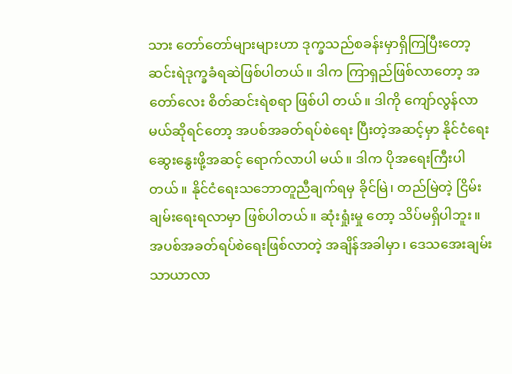သား တော်တော်များများဟာ ဒုက္ခသည်စခန်းမှာရှိကြပြီးတော့ ဆင်းရဲဒုက္ခခံရဆဲဖြစ်ပါတယ်။ ဒါက ကြာရှည်ဖြစ်လာတော့ အတော်လေး စိတ်ဆင်းရဲစရာ ဖြစ်ပါ တယ်။ ဒါကို ကျော်လွန်လာမယ်ဆိုရင်တော့ အပစ်အခတ်ရပ်စဲရေး ပြီးတဲ့အဆင့်မှာ နိုင်ငံရေးဆွေးနွေးဖို့အဆင့် ရောက်လာပါ မယ်။ ဒါက ပိုအရေးကြီးပါတယ်။ နိုင်ငံရေးသဘောတူညီချက်ရမှ ခိုင်မြဲ၊ တည်မြဲတဲ့ ငြိမ်းချမ်းရေးရလာမှာ ဖြစ်ပါတယ်။ ဆုံးရှုံးမှု တော့ သိပ်မရှိပါဘူး။
အပစ်အခတ်ရပ်စဲရေးဖြစ်လာတဲ့ အချိန်အခါမှာ၊ ဒေသအေးချမ်း သာယာလာ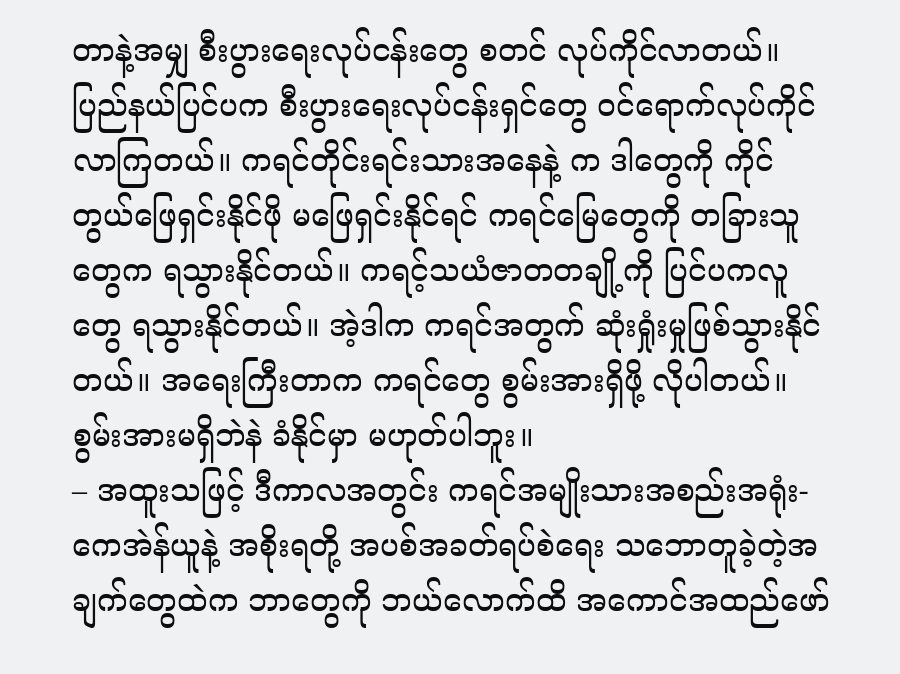တာနဲ့အမျှ စီးပွားရေးလုပ်ငန်းတွေ စတင် လုပ်ကိုင်လာတယ်။ ပြည်နယ်ပြင်ပက စီးပွားရေးလုပ်ငန်းရှင်တွေ ဝင်ရောက်လုပ်ကိုင်လာကြတယ်။ ကရင်တိုင်းရင်းသားအနေနဲ့ က ဒါတွေကို ကိုင်တွယ်ဖြေရှင်းနိုင်ဖို မဖြေရှင်းနိုင်ရင် ကရင်မြေတွေကို တခြားသူတွေက ရသွားနိုင်တယ်။ ကရင့်သယံဇာတတချို့ကို ပြင်ပကလူတွေ ရသွားနိုင်တယ်။ အဲ့ဒါက ကရင်အတွက် ဆုံးရှုံးမှုဖြစ်သွားနိုင်တယ်။ အရေးကြီးတာက ကရင်တွေ စွမ်းအားရှိဖို့ လိုပါတယ်။ စွမ်းအားမရှိဘဲနဲ ခံနိုင်မှာ မဟုတ်ပါဘူး။
– အထူးသဖြင့် ဒီကာလအတွင်း ကရင်အမျိုးသားအစည်းအရုံး-ကေအဲန်ယူနဲ့ အစိုးရတို့ အပစ်အခတ်ရပ်စဲရေး သဘောတူခဲ့တဲ့အ ချက်တွေထဲက ဘာတွေကို ဘယ်လောက်ထိ အကောင်အထည်ဖော်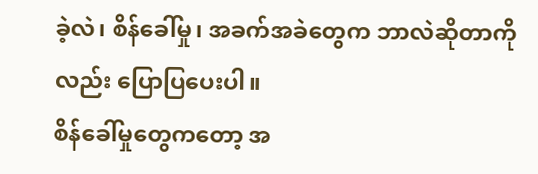ခဲ့လဲ၊ စိန်ခေါ်မှု၊ အခက်အခဲတွေက ဘာလဲဆိုတာကိုလည်း ပြောပြပေးပါ။
စိန်ခေါ်မှုတွေကတော့ အ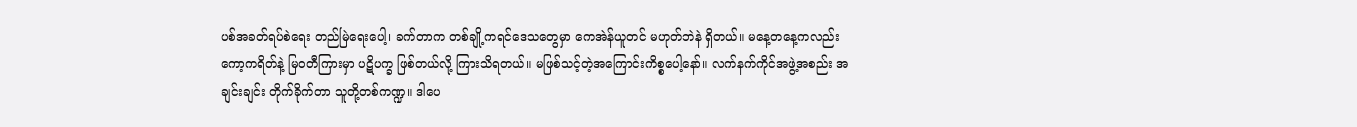ပစ်အခတ်ရပ်စဲရေး တည်မြဲရေးပေါ့၊ ခက်တာက တစ်ချို့ကရင်ဒေသတွေမှာ ကေအဲန်ယူတင် မဟုတ်ဘဲနဲ ရှိတယ်။ မနေ့တနေ့ကလည်း ကော့ကရိတ်နဲ့ မြဝတီကြားမှာ ပဋိပက္ခ ဖြစ်တယ်လို့ ကြားသိရတယ်။ မဖြစ်သင့်တဲ့အကြောင်းကိစ္စပေါ့နော်။ လက်နက်ကိုင်အဖွဲ့အစည်း အချင်းချင်း တိုက်ခိုက်တာ သူတို့တစ်ကဏ္ဍ။ ဒါပေ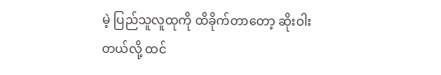မဲ့ ပြည်သူလူထုကို ထိခိုက်တာတော့ ဆိုးဝါးတယ်လို့ ထင်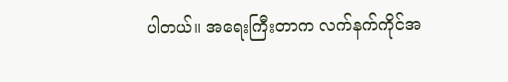ပါတယ်။ အရေးကြီးတာက လက်နက်ကိုင်အ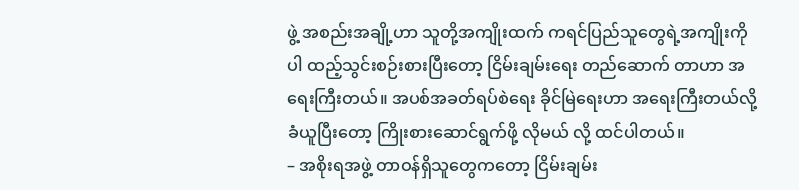ဖွဲ့ အစည်းအချို့ဟာ သူတို့အကျိုးထက် ကရင်ပြည်သူတွေရဲ့အကျိုးကိုပါ ထည့်သွင်းစဉ်းစားပြီးတော့ ငြိမ်းချမ်းရေး တည်ဆောက် တာဟာ အရေးကြီးတယ်။ အပစ်အခတ်ရပ်စဲရေး ခိုင်မြဲရေးဟာ အရေးကြီးတယ်လို့ ခံယူပြီးတော့ ကြိုးစားဆောင်ရွက်ဖို့ လိုမယ် လို့ ထင်ပါတယ်။
– အစိုးရအဖွဲ့ တာဝန်ရှိသူတွေကတော့ ငြိမ်းချမ်း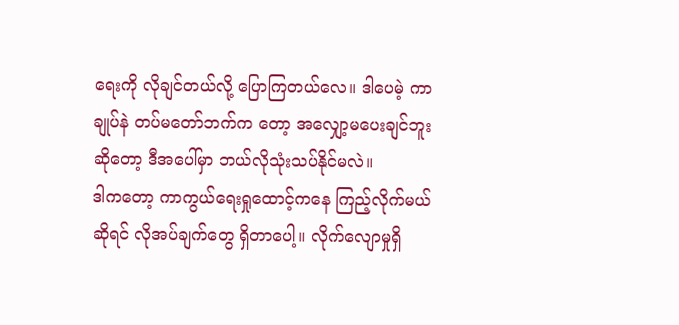ရေးကို လိုချင်တယ်လို့ ပြောကြတယ်လေ။ ဒါပေမဲ့ ကာချုပ်နဲ တပ်မတော်ဘက်က တော့ အလျှော့မပေးချင်ဘူးဆိုတော့ ဒီအပေါ်မှာ ဘယ်လိုသုံးသပ်နိုင်မလဲ။
ဒါကတော့ ကာကွယ်ရေးရှုထောင့်ကနေ ကြည့်လိုက်မယ်ဆိုရင် လိုအပ်ချက်တွေ ရှိတာပေါ့။ လိုက်လျောမှုရှိ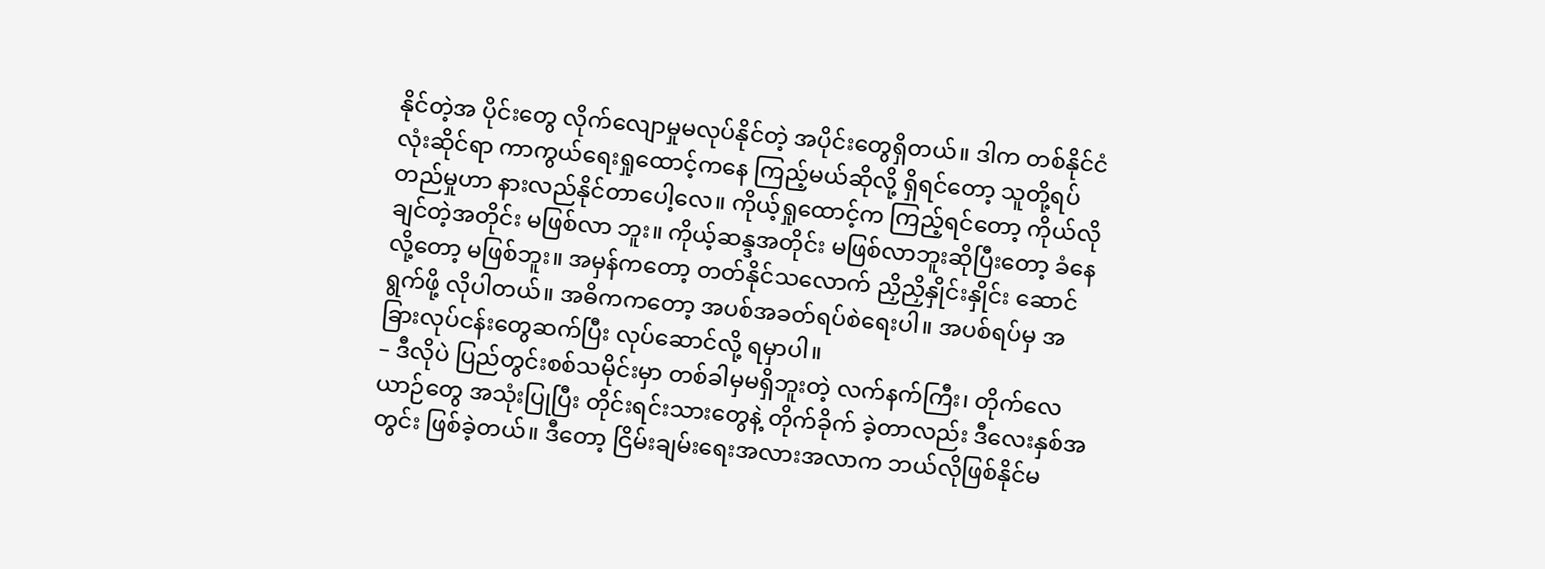နိုင်တဲ့အ ပိုင်းတွေ လိုက်လျောမှုမလုပ်နိုင်တဲ့ အပိုင်းတွေရှိတယ်။ ဒါက တစ်နိုင်ငံလုံးဆိုင်ရာ ကာကွယ်ရေးရှုထောင့်ကနေ ကြည့်မယ်ဆိုလို့ ရှိရင်တော့ သူတို့ရပ်တည်မှုဟာ နားလည်နိုင်တာပေါ့လေ။ ကိုယ့်ရှုထောင့်က ကြည့်ရင်တော့ ကိုယ်လိုချင်တဲ့အတိုင်း မဖြစ်လာ ဘူး။ ကိုယ့်ဆန္ဒအတိုင်း မဖြစ်လာဘူးဆိုပြီးတော့ ခံနေလို့တော့ မဖြစ်ဘူး။ အမှန်ကတော့ တတ်နိုင်သလောက် ညှိညှိနှိုင်းနှိုင်း ဆောင်ရွက်ဖို့ လိုပါတယ်။ အဓိကကတော့ အပစ်အခတ်ရပ်စဲရေးပါ။ အပစ်ရပ်မှ အခြားလုပ်ငန်းတွေဆက်ပြီး လုပ်ဆောင်လို့ ရမှာပါ။
– ဒီလိုပဲ ပြည်တွင်းစစ်သမိုင်းမှာ တစ်ခါမှမရှိဘူးတဲ့ လက်နက်ကြီး၊ တိုက်လေယာဉ်တွေ အသုံးပြုပြီး တိုင်းရင်းသားတွေနဲ့ တိုက်ခိုက် ခဲ့တာလည်း ဒီလေးနှစ်အတွင်း ဖြစ်ခဲ့တယ်။ ဒီတော့ ငြိမ်းချမ်းရေးအလားအလာက ဘယ်လိုဖြစ်နိုင်မ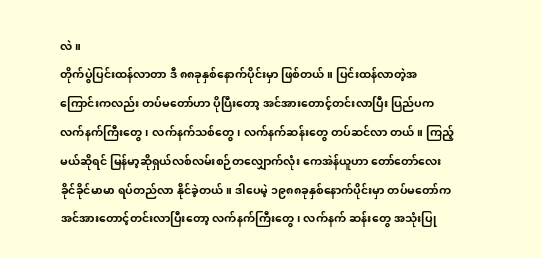လဲ။
တိုက်ပွဲပြင်းထန်လာတာ ဒီ ၈၈ခုနှစ်နောက်ပိုင်းမှာ ဖြစ်တယ်။ ပြင်းထန်လာတဲ့အကြောင်းကလည်း တပ်မတော်ဟာ ပိုပြီးတော့ အင်အားတောင့်တင်းလာပြီး ပြည်ပက လက်နက်ကြီးတွေ၊ လက်နက်သစ်တွေ၊ လက်နက်ဆန်းတွေ တပ်ဆင်လာ တယ်။ ကြည့်မယ်ဆိုရင် မြန်မာ့ဆိုရှယ်လစ်လမ်းစဉ်တလျှောက်လုံး ကေအဲန်ယူဟာ တော်တော်လေး ခိုင်ခိုင်မာမာ ရပ်တည်လာ နိုင်ခဲ့တယ်။ ဒါပေမဲ့ ၁၉၈၈ခုနှစ်နောက်ပိုင်းမှာ တပ်မတော်က အင်အားတောင့်တင်းလာပြီးတော့ လက်နက်ကြီးတွေ၊ လက်နက် ဆန်းတွေ အသုံးပြု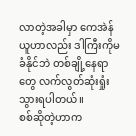လာတဲ့အခါမှာ ကေအဲန်ယူဟာလည်း ဒါကြီးကိုမခံနိုင်ဘဲ တစ်ချို့နေရာတွေ လက်လွတ်ဆုံးရှုံးသွားရပါတယ်။
စစ်ဆိုတဲ့ဟာက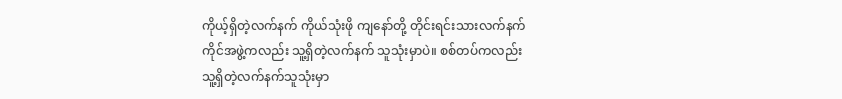ကိုယ့်ရှိတဲ့လက်နက် ကိုယ်သုံးဖို ကျနော်တို့ တိုင်းရင်းသားလက်နက်ကိုင်အဖွဲ့ကလည်း သူ့ရှိတဲ့လက်နက် သူသုံးမှာပဲ။ စစ်တပ်ကလည်း သူ့ရှိတဲ့လက်နက်သူသုံးမှာ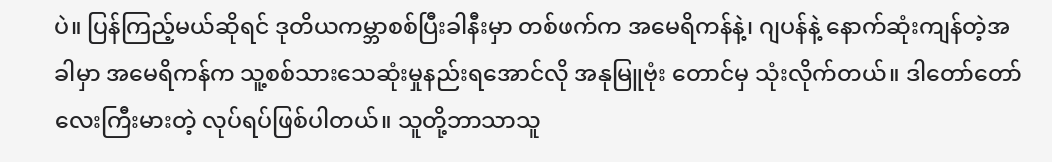ပဲ။ ပြန်ကြည့်မယ်ဆိုရင် ဒုတိယကမ္ဘာစစ်ပြီးခါနီးမှာ တစ်ဖက်က အမေရိကန်နဲ့၊ ဂျပန်နဲ့ နောက်ဆုံးကျန်တဲ့အခါမှာ အမေရိကန်က သူ့စစ်သားသေဆုံးမှုနည်းရအောင်လို အနုမြူဗုံး တောင်မှ သုံးလိုက်တယ်။ ဒါတော်တော်လေးကြီးမားတဲ့ လုပ်ရပ်ဖြစ်ပါတယ်။ သူတို့ဘာသာသူ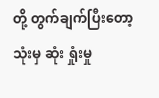တို့ တွက်ချက်ပြီးတော့သုံးမှ ဆုံး ရှုံးမှု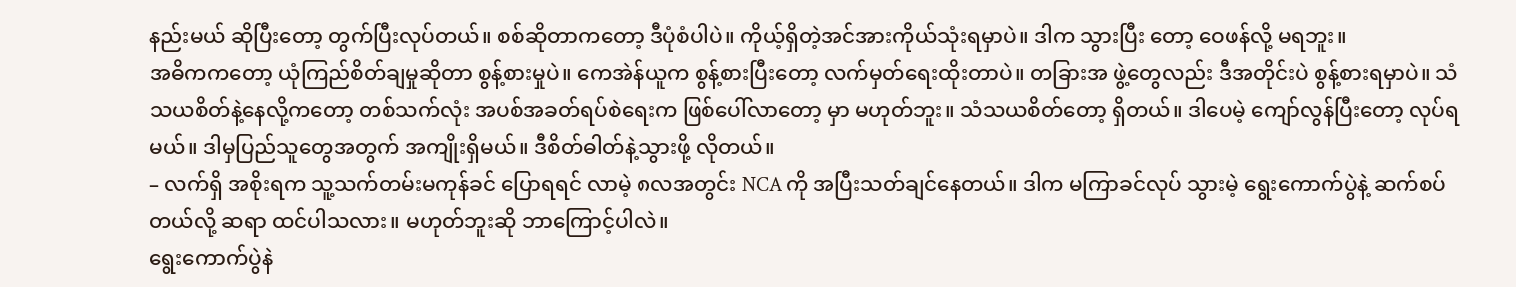နည်းမယ် ဆိုပြီးတော့ တွက်ပြီးလုပ်တယ်။ စစ်ဆိုတာကတော့ ဒီပုံစံပါပဲ။ ကိုယ့်ရှိတဲ့အင်အားကိုယ်သုံးရမှာပဲ။ ဒါက သွားပြီး တော့ ဝေဖန်လို့ မရဘူး။
အဓိကကတော့ ယုံကြည်စိတ်ချမှုဆိုတာ စွန့်စားမှုပဲ။ ကေအဲန်ယူက စွန့်စားပြီးတော့ လက်မှတ်ရေးထိုးတာပဲ။ တခြားအ ဖွဲ့တွေလည်း ဒီအတိုင်းပဲ စွန့်စားရမှာပဲ။ သံသယစိတ်နဲ့နေလို့ကတော့ တစ်သက်လုံး အပစ်အခတ်ရပ်စဲရေးက ဖြစ်ပေါ်လာတော့ မှာ မဟုတ်ဘူး။ သံသယစိတ်တော့ ရှိတယ်။ ဒါပေမဲ့ ကျော်လွန်ပြီးတော့ လုပ်ရမယ်။ ဒါမှပြည်သူတွေအတွက် အကျိုးရှိမယ်။ ဒီစိတ်ဓါတ်နဲ့သွားဖို့ လိုတယ်။
– လက်ရှိ အစိုးရက သူ့သက်တမ်းမကုန်ခင် ပြောရရင် လာမဲ့ ၈လအတွင်း NCA ကို အပြီးသတ်ချင်နေတယ်။ ဒါက မကြာခင်လုပ် သွားမဲ့ ရွေးကောက်ပွဲနဲ့ ဆက်စပ်တယ်လို့ ဆရာ ထင်ပါသလား။ မဟုတ်ဘူးဆို ဘာကြောင့်ပါလဲ။
ရွေးကောက်ပွဲနဲ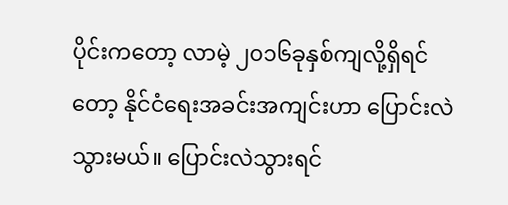ပိုင်းကတော့ လာမဲ့ ၂၀၁၆ခုနှစ်ကျလို့ရှိရင်တော့ နိုင်ငံရေးအခင်းအကျင်းဟာ ပြောင်းလဲ သွားမယ်။ ပြောင်းလဲသွားရင်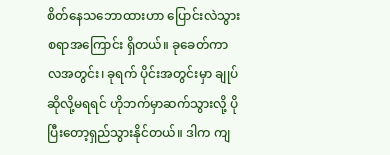စိတ်နေသဘောထားဟာ ပြောင်းလဲသွားစရာအကြောင်း ရှိတယ်။ ခုခေတ်ကာလအတွင်း၊ ခုရက် ပိုင်းအတွင်းမှာ ချုပ်ဆိုလို့မရရင် ဟိုဘက်မှာဆက်သွားလို့ ပိုပြီးတော့ရှည်သွားနိုင်တယ်။ ဒါက ကျ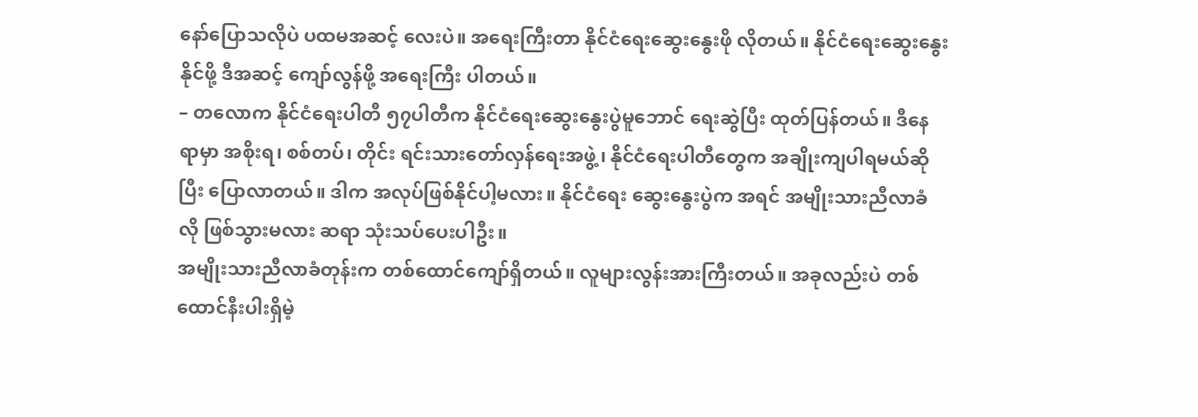နော်ပြောသလိုပဲ ပထမအဆင့် လေးပဲ။ အရေးကြီးတာ နိုင်ငံရေးဆွေးနွေးဖို လိုတယ်။ နိုင်ငံရေးဆွေးနွေးနိုင်ဖို့ ဒီအဆင့် ကျော်လွန်ဖို့ အရေးကြီး ပါတယ်။
– တလောက နိုင်ငံရေးပါတီ ၅၇ပါတီက နိုင်ငံရေးဆွေးနွေးပွဲမူဘောင် ရေးဆွဲပြီး ထုတ်ပြန်တယ်။ ဒီနေရာမှာ အစိုးရ၊ စစ်တပ်၊ တိုင်း ရင်းသားတော်လှန်ရေးအဖွဲ့၊ နိုင်ငံရေးပါတီတွေက အချိုးကျပါရမယ်ဆိုပြီး ပြောလာတယ်။ ဒါက အလုပ်ဖြစ်နိုင်ပါ့မလား။ နိုင်ငံရေး ဆွေးနွေးပွဲက အရင် အမျိုးသားညီလာခံလို ဖြစ်သွားမလား ဆရာ သုံးသပ်ပေးပါဦး။
အမျိုးသားညီလာခံတုန်းက တစ်ထောင်ကျော်ရှိတယ်။ လူများလွန်းအားကြီးတယ်။ အခုလည်းပဲ တစ်ထောင်နီးပါးရှိမဲ့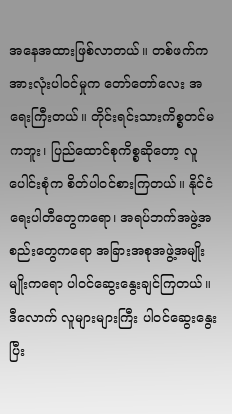အနေအထားဖြစ်လာတယ်။ တစ်ဖက်က အားလုံးပါဝင်မှုက တော်တော်လေး အရေးကြီးတယ်။ တိုင်းရင်းသားကိစ္စတင်မကဘူး၊ ပြည်ထောင်စုကိစ္စဆိုတော့ လူပေါင်းစုံက စိတ်ပါဝင်စားကြတယ်။ နိုင်ငံရေးပါတီတွေကရော၊ အရပ်ဘက်အဖွဲ့အစည်းတွေကရော အခြားအစုအဖွဲ့အမျိုးမျိုးကရော ပါဝင်ဆွေးနွေးချင်ကြတယ်။ ဒီလောက် လူများများကြီး ပါဝင်ဆွေးနွေးပြီး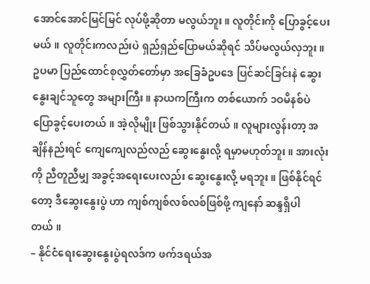အောင်အောင်မြင်မြင် လုပ်ဖို့ဆိုတာ မလွယ်ဘူး။ လူတိုင်းကို ပြောခွင့်ပေးမယ်။ လူတိုင်းကလည်းပဲ ရှည်ရှည်ပြောမယ်ဆိုရင် သိပ်မလွယ်လှဘူး။ ဥပမာ ပြည်ထောင်စုလွှတ်တော်မှာ အခြေခံဥပဒေ ပြင်ဆင်ခြင်းနဲ ဆွေးနွေးချင်သူတွေ အများကြီး။ နာယကကြီးက တစ်ယောက် ၁ဝမိနစ်ပဲ ပြောခွင့်ပေးတယ်။ အဲ့လိုမျိုး ဖြစ်သွားနိုင်တယ်။ လူများလွန်းတာ့ အချိန်နည်းရင် ကျေကျေလည်လည် ဆွေးနွေးလို့ ရမှာမဟုတ်ဘူး။ အားလုံးကို ညီတူညီမျှ အခွင့်အရေးပေးလည်း ဆွေးနွေးလို့ မရဘူး။ ဖြစ်နိုင်ရင်တော့ ဒီဆွေးနွေးပွဲ ဟာ ကျစ်ကျစ်လစ်လစ်ဖြစ်ဖို့ ကျနော် ဆန္ဒရှိပါတယ်။
– နိုင်ငံရေးဆွေးနွေးပွဲရလဒ်က ဖက်ဒရယ်အ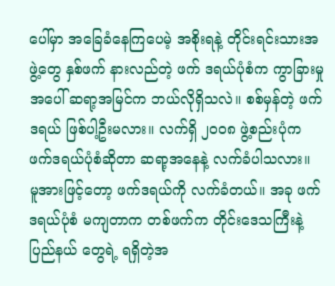ပေါ်မှာ အခြေခံနေကြပေမဲ့ အစိုးရနဲ့ တိုင်းရင်းသားအဖွဲ့တွေ နှစ်ဖက် နားလည်တဲ့ ဖက် ဒရယ်ပုံစံက ကွာခြားမှုအပေါ် ဆရာ့အမြင်က ဘယ်လိုရှိသလဲ။ စစ်မှန်တဲ့ ဖက်ဒရယ် ဖြစ်ပါ့ဦးမလား။ လက်ရှိ ၂၀၀၈ ဖွဲ့စည်းပုံက ဖက်ဒရယ်ပုံစံဆိုတာ ဆရာ့အနေနဲ့ လက်ခံပါသလား။
မူအားဖြင့်တော့ ဖက်ဒရယ်ကို လက်ခံတယ်။ အခု ဖက်ဒရယ်ပုံစံ မကျတာက တစ်ဖက်က တိုင်းဒေသကြီးနဲ့ ပြည်နယ် တွေရဲ့ ရရှိတဲ့အ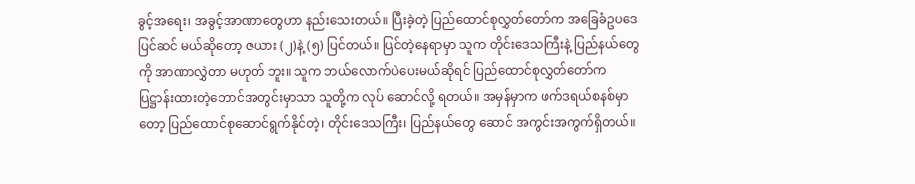ခွင့်အရေး၊ အခွင့်အာဏာတွေဟာ နည်းသေးတယ်။ ပြီးခဲ့တဲ့ ပြည်ထောင်စုလွှတ်တော်က အခြေခံဥပဒေ ပြင်ဆင် မယ်ဆိုတော့ ဇယား (၂)နဲ့ (၅) ပြင်တယ်။ ပြင်တဲ့နေရာမှာ သူက တိုင်းဒေသကြီးနဲ့ ပြည်နယ်တွေကို အာဏာလွှဲတာ မဟုတ် ဘူး။ သူက ဘယ်လောက်ပဲပေးမယ်ဆိုရင် ပြည်ထောင်စုလွှတ်တော်က ပြဋ္ဌာန်းထားတဲ့ဘောင်အတွင်းမှာသာ သူတို့က လုပ် ဆောင်လို့ ရတယ်။ အမှန်မှာက ဖက်ဒရယ်စနစ်မှာတော့ ပြည်ထောင်စုဆောင်ရွက်နိုင်တဲ့၊ တိုင်းဒေသကြီး၊ ပြည်နယ်တွေ ဆောင် အကွင်းအကွက်ရှိတယ်။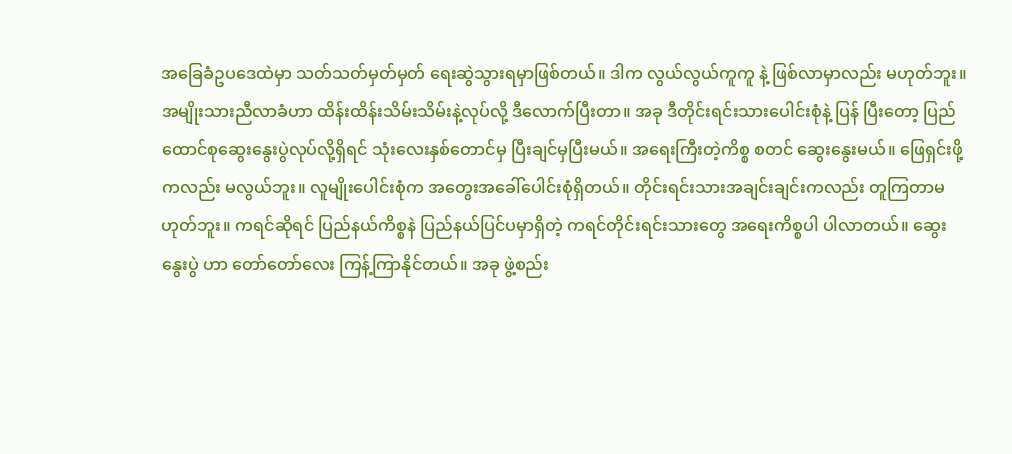အခြေခံဥပဒေထဲမှာ သတ်သတ်မှတ်မှတ် ရေးဆွဲသွားရမှာဖြစ်တယ်။ ဒါက လွယ်လွယ်ကူကူ နဲ့ ဖြစ်လာမှာလည်း မဟုတ်ဘူး။
အမျိုးသားညီလာခံဟာ ထိန်းထိန်းသိမ်းသိမ်းနဲ့လုပ်လို့ ဒီလောက်ပြီးတာ။ အခု ဒီတိုင်းရင်းသားပေါင်းစုံနဲ့ ပြန် ပြီးတော့ ပြည်ထောင်စုဆွေးနွေးပွဲလုပ်လို့ရှိရင် သုံးလေးနှစ်တောင်မှ ပြီးချင်မှပြီးမယ်။ အရေးကြီးတဲ့ကိစ္စ စတင် ဆွေးနွေးမယ်။ ဖြေရှင်းဖို့ ကလည်း မလွယ်ဘူး။ လူမျိုးပေါင်းစုံက အတွေးအခေါ်ပေါင်းစုံရှိတယ်။ တိုင်းရင်းသားအချင်းချင်းကလည်း တူကြတာမဟုတ်ဘူး။ ကရင်ဆိုရင် ပြည်နယ်ကိစ္စနဲ ပြည်နယ်ပြင်ပမှာရှိတဲ့ ကရင်တိုင်းရင်းသားတွေ အရေးကိစ္စပါ ပါလာတယ်။ ဆွေးနွေးပွဲ ဟာ တော်တော်လေး ကြန့်ကြာနိုင်တယ်။ အခု ဖွဲ့စည်း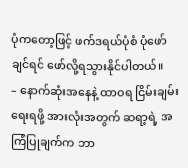ပုံကတော့ဖြင့် ဖက်ဒရယ်ပုံစံ ပုံဖော်ချင်ရင် ဖော်လို့ရသွားနိုင်ပါတယ်။
– နောက်ဆုံးအနေနဲ့ ထာဝရ ငြိမ်းချမ်းရေးရဖို့ အားလုံးအတွက် ဆရာ့ရဲ့ အကြံပြုချက်က ဘာ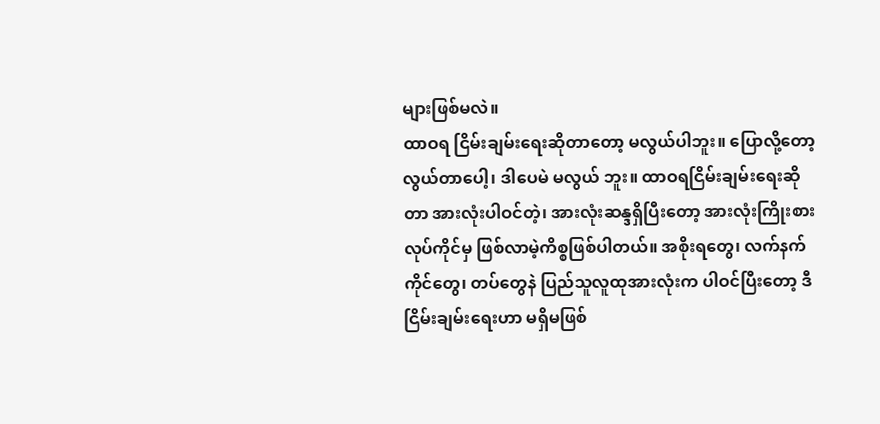များဖြစ်မလဲ။
ထာဝရ ငြိမ်းချမ်းရေးဆိုတာတော့ မလွယ်ပါဘူး။ ပြောလို့တော့ လွယ်တာပေါ့၊ ဒါပေမဲ မလွယ် ဘူး။ ထာဝရငြိမ်းချမ်းရေးဆိုတာ အားလုံးပါဝင်တဲ့၊ အားလုံးဆန္ဒရှိပြီးတော့ အားလုံးကြိုးစားလုပ်ကိုင်မှ ဖြစ်လာမဲ့ကိစ္စဖြစ်ပါတယ်။ အစိုးရတွေ၊ လက်နက်ကိုင်တွေ၊ တပ်တွေနဲ ပြည်သူလူထုအားလုံးက ပါဝင်ပြီးတော့ ဒီငြိမ်းချမ်းရေးဟာ မရှိမဖြစ်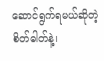ဆောင်ရွက်ရမယ်ဆိုတဲ့ စိတ်ဓါတ်နဲ့၊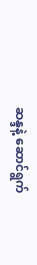ဆန္ဒနဲ့ ဆောင်ရွက်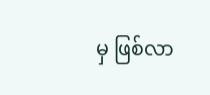မှ ဖြစ်လာ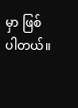မှာ ဖြစ်ပါတယ်။